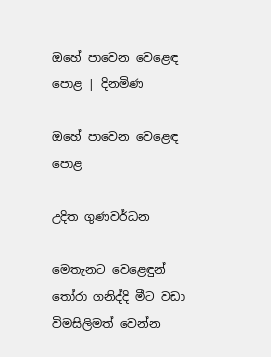ඔහේ පාවෙන වෙළෙඳ පොළ | දිනමිණ

ඔහේ පාවෙන වෙළෙඳ පොළ

උදිත ගුණවර්ධන

මෙතැනට වෙළෙඳුන් තෝරා ගනිද්දි මීට වඩා විමසිලිමත් වෙන්න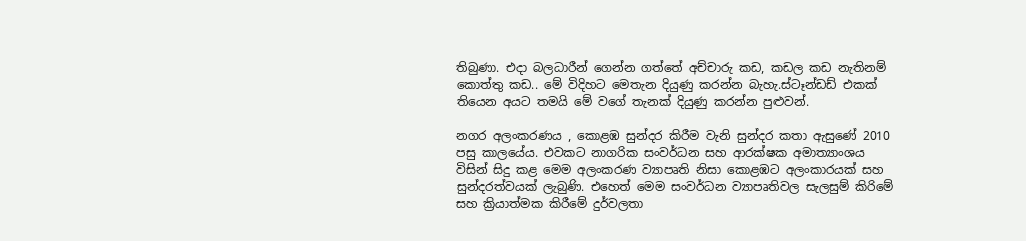තිබුණා. එදා බලධාරීන් ගෙන්න ගත්තේ අච්චාරු කඩ, කඩල කඩ නැතිනම් කොත්තු කඩ.. මේ විදිහට මෙතැන දියුණු කරන්න බැහැ.ස්ටෑන්ඩඩ් එකක් තියෙන අයට තමයි මේ වගේ තැනක් දියුණු කරන්න පුළුවන්.

නගර අලංකරණය , කොළඹ සුන්දර කිරීම වැනි සුන්දර කතා ඇසුණේ 2010 පසු කාලයේය. එවකට නාගරික සංවර්ධන සහ ආරක්ෂක අමාත්‍යාංශය විසින් සිදු කළ මෙම අලංකරණ ව්‍යාපෘති නිසා කොළඹට අලංකාරයක් සහ සුන්දරත්වයක් ලැබුණි. එහෙත් මෙම සංවර්ධන ව්‍යාපෘතිවල සැලසුම් කිරිමේ සහ ක්‍රියාත්මක කිරීමේ දුර්වලතා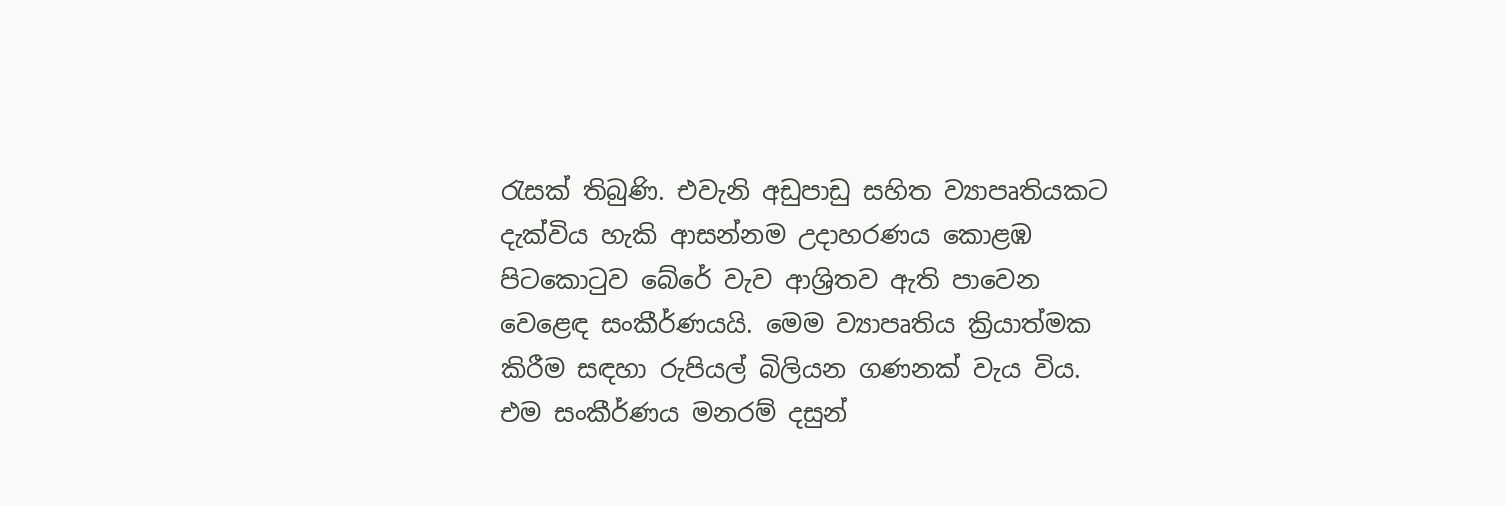රැසක් තිබුණි. එවැනි අඩුපාඩු සහිත ව්‍යාපෘතියකට දැක්විය හැකි ආසන්නම උදාහරණය කොළඹ පිටකොටුව බේරේ වැව ආශ්‍රිතව ඇති පාවෙන වෙළෙඳ සංකීර්ණයයි. මෙම ව්‍යාපෘතිය ක්‍රියාත්මක කිරීම සඳහා රුපියල් බිලියන ගණනක් වැය විය. එම සංකීර්ණය මනරම් දසුන්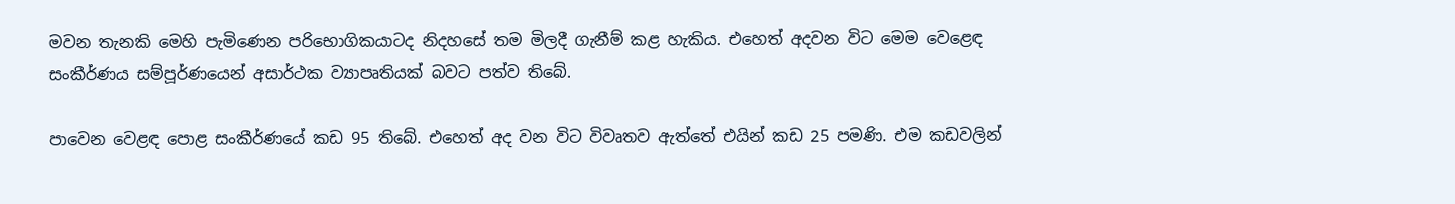මවන තැනකි මෙහි පැමිණෙන පරිභොගිකයාටද නිදහසේ තම මිලදී ගැනීම් කළ හැකිය. එහෙත් අදවන විට මෙම වෙළෙඳ සංකීර්ණය සම්පූර්ණයෙන් අසාර්ථක ව්‍යාපෘතියක් බවට පත්ව තිබේ.

පාවෙන වෙළඳ පොළ සංකීර්ණයේ කඩ 95 තිබේ. එහෙත් අද වන විට විවෘතව ඇත්තේ එයින් කඩ 25 පමණි. එම කඩවලින්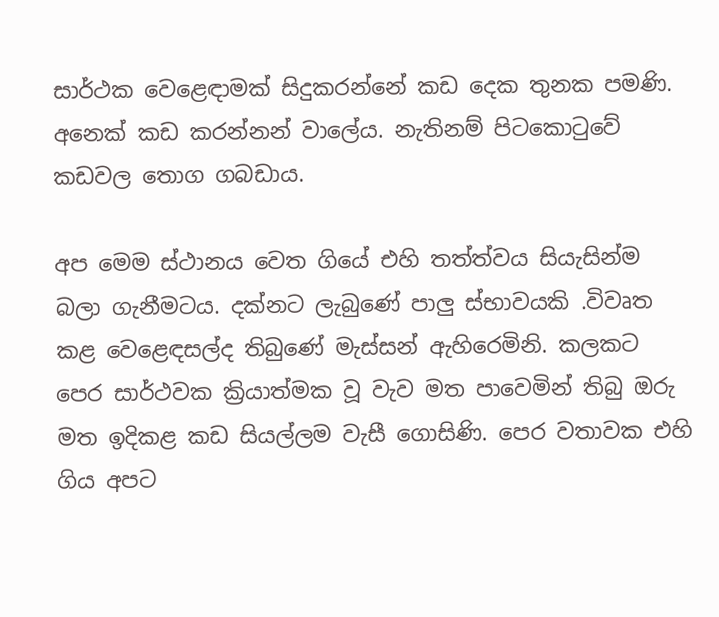සාර්ථක වෙළෙඳාමක් සිදුකරන්නේ කඩ දෙක තුනක පමණි. අනෙක් කඩ කරන්නන් වාලේය. නැතිනම් පිටකොටුවේ කඩවල තොග ගබඩාය.

අප මෙම ස්ථානය වෙත ගියේ එහි තත්ත්වය සියැසින්ම බලා ගැනීමටය. දක්නට ලැබුණේ පාලු ස්භාවයකි .විවෘත කළ වෙළෙඳසල්ද තිබුණේ මැස්සන් ඇහිරෙමිනි. කලකට පෙර සාර්ථවක ක්‍රියාත්මක වූ වැව මත පාවෙමින් තිබු ඔරු මත ඉදිකළ කඩ සියල්ලම වැසී ගොසිණි. පෙර වතාවක එහි ගිය අපට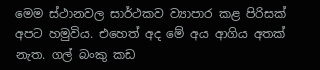මෙම ස්ථානවල සාර්ථකව ව්‍යාපාර කළ පිරිසක් අපට හමුවිය. එහෙත් අද මේ අය ආගිය අතක් නැත. ගල් බංකු කඩ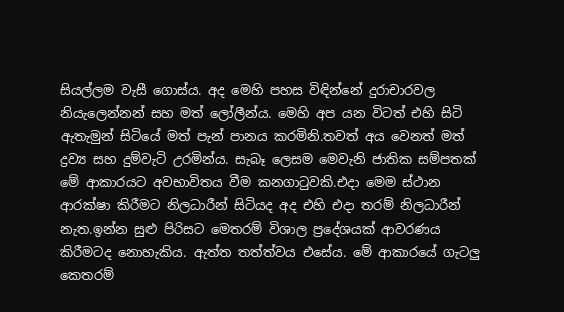සියල්ලම වැසී ගොස්ය. අද මෙහි පහස විඳින්නේ දුරාචාරවල නියැලෙන්නන් සහ මත් ලෝලීන්ය. මෙහි අප යන විටත් එහි සිටි ඇතැමුන් සිටියේ මත් පැන් පානය කරමිනි.තවත් අය වෙනත් මත් ද්‍රව්‍ය සහ දුම්වැටි උරමින්ය. සැබෑ ලෙසම මෙවැනි ජාතික සම්පතක් මේ ආකාරයට අවභාවිතය වීම කනගාටුවකි.එදා මෙම ස්ථාන ආරක්ෂා කිරීමට නිලධාරීන් සිටියද අද එහි එදා තරම් නිලධාරීන් නැත.ඉන්න සුළු පිරිසට මෙතරම් විශාල ප්‍රදේශයක් ආවරණය කිරීමටද නොහැකිය. ඇත්ත තත්ත්වය එසේය. මේ ආකාරයේ ගැටලු කෙතරම්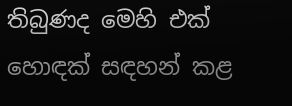තිබුණද මෙහි එක් හොඳක් සඳහන් කළ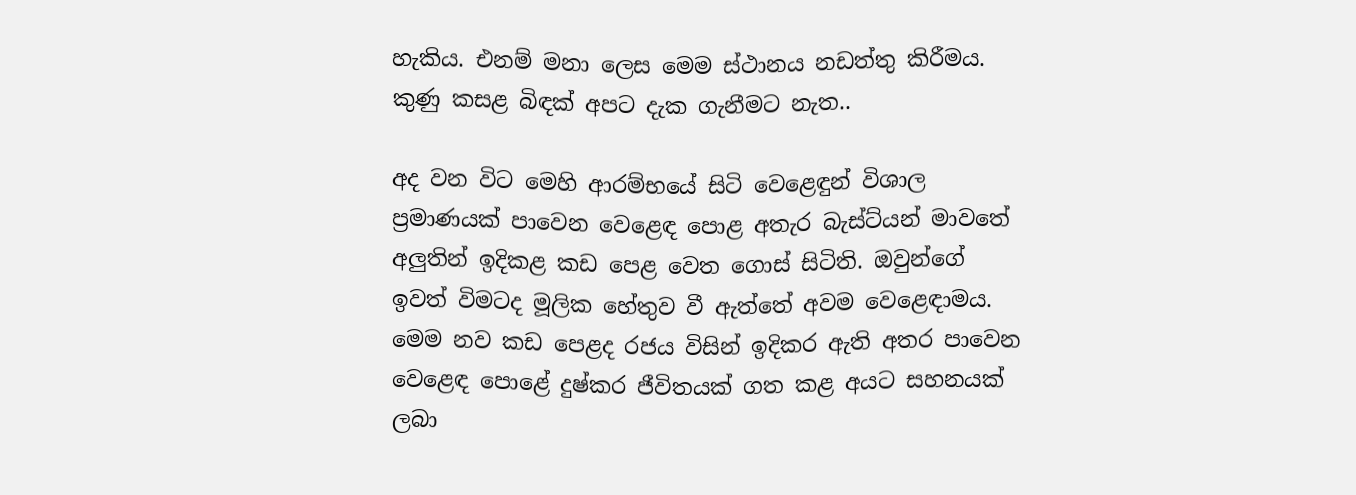හැකිය. එනම් මනා ලෙස මෙම ස්ථානය නඩත්තු කිරීමය. කුණු කසළ බිඳක් අපට දැක ගැනීමට නැත..

අද වන විට මෙහි ආරම්භයේ සිටි වෙළෙඳුන් විශාල ප්‍රමාණයක් පාවෙන වෙළෙඳ පොළ අතැර බැස්ට්යන් මාවතේ අලුතින් ඉදිකළ කඩ පෙළ වෙත ගොස් සිටිති. ඔවුන්ගේ ඉවත් විමටද මූලික හේතුව වී ඇත්තේ අවම වෙළෙඳාමය. මෙම නව කඩ පෙළද රජය විසින් ඉදිකර ඇති අතර පාවෙන වෙළෙඳ පොළේ දුෂ්කර ජීවිතයක් ගත කළ අයට සහනයක් ලබා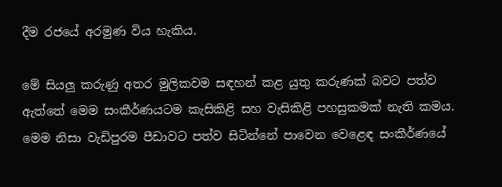දීම රජයේ අරමුණ විය හැකිය.

මේ සියලු කරුණු අතර මුලිකවම සඳහන් කළ යුතු කරුණක් බවට පත්ව ඇත්තේ මෙම සංකීර්ණයටම කැසිකිළි සහ වැසිකිළි පහසුකමක් නැති කමය. මෙම නිසා වැඩිපුරම පීඩාවට පත්ව සිටින්නේ පාවෙන වෙළෙඳ සංකීර්ණයේ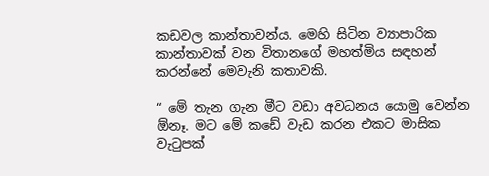කඩවල කාන්තාවන්ය. මෙහි සිටින ව්‍යාපාරික කාන්තාවක් වන විතානගේ මහත්මිය සඳහන් කරන්නේ මෙවැනි කතාවකි.

“ මේ තැන ගැන මීට වඩා අවධනය යොමු වෙන්න ඕනෑ. මට මේ කඩේ වැඩ කරන එකට මාසික වැටුපක්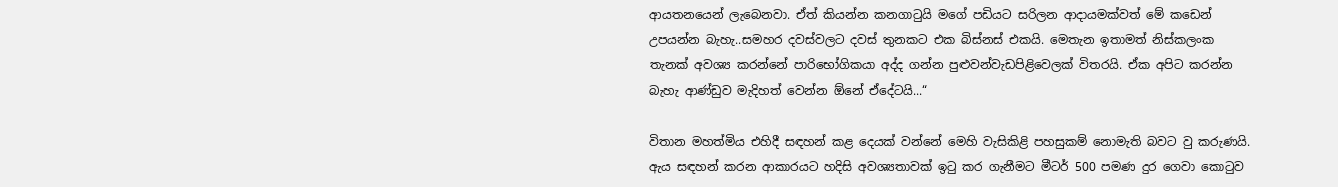ආයතනයෙන් ලැබෙනවා. ඒත් කියන්න කනගාටුයි මගේ පඩියට සරිලන ආදායමක්වත් මේ කඩෙන් උපයන්න බැහැ..සමහර දවස්වලට දවස් තුනකට එක බිස්නස් එකයි. මෙතැන ඉතාමත් නිස්කලංක තැනක් අවශ්‍ය කරන්නේ පාරිභෝගිකයා අද්ද ගන්න පුළුවන්වැඩපිළිවෙලක් විතරයි. ඒක අපිට කරන්න බැහැ ආණ්ඩුව මැදිහත් වෙන්න ඕනේ ඒදේටයි...“

විතාන මහත්මිය එහිදී සඳහන් කළ දෙයක් වන්නේ මෙහි වැසිකිළි පහසුකම් නොමැති බවට වු කරුණයි. ඇය සඳහන් කරන ආකාරයට හදිසි අවශ්‍යතාවක් ඉටු කර ගැනීමට මීටර් 500 පමණ දුර ගෙවා කොටුව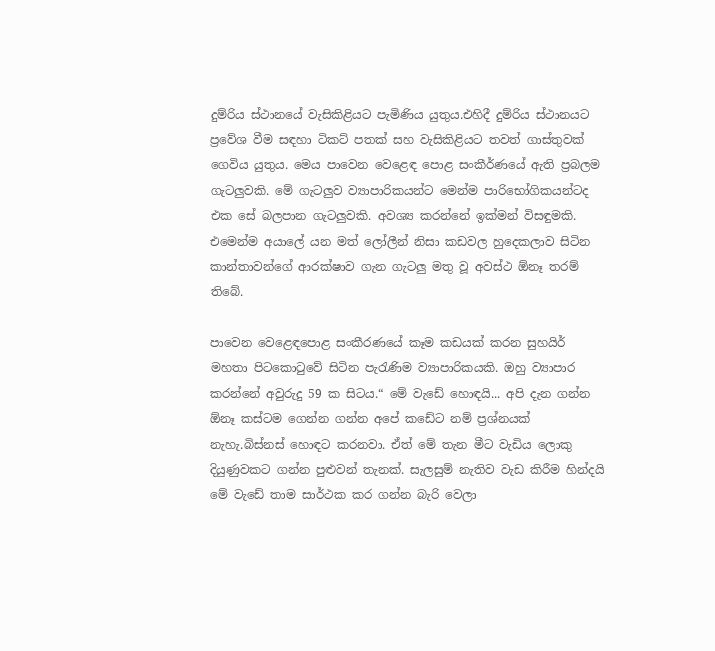දුම්රිය ස්ථානයේ වැසිකිළියට පැමිණිය යුතුය.එහිදී දුම්රිය ස්ථානයට ප්‍රවේශ වීම සඳහා ටිකට් පතක් සහ වැසිකිළියට තවත් ගාස්තුවක් ගෙවිය යුතුය. මෙය පාවෙන වෙළෙඳ පොළ සංකීර්ණයේ ඇති ප්‍රබලම ගැටලුවකි. මේ ගැටලුව ව්‍යාපාරිකයන්ට මෙන්ම පාරිභෝගිකයන්ටද එක සේ බලපාන ගැටලුවකි. අවශ්‍ය කරන්නේ ඉක්මන් විසඳුමකි. එමෙන්ම අයාලේ යන මත් ලෝලීන් නිසා කඩවල හුදෙකලාව සිටින කාන්තාවන්ගේ ආරක්ෂාව ගැන ගැටලු මතු වූ අවස්ථ ඕනෑ තරම් තිබේ.

පාවෙන වෙළෙඳපොළ සංකීරණයේ කෑම කඩයක් කරන සුහයිර් මහතා පිටකොටුවේ සිටින පැරැණිම ව්‍යාපාරිකයකි. ඔහු ව්‍යාපාර කරන්නේ අවුරුදු 59 ක සිටය.“ මේ වැඩේ හොඳයි... අපි දැන ගන්න ඕනෑ කස්ටම ගෙන්න ගන්න අපේ කඩේට නම් ප්‍රශ්නයක් නැහැ.බිස්නස් හොඳට කරනවා. ඒත් මේ තැන මීට වැඩිය ලොකු දියුණුවකට ගන්න පුළුවන් තැනක්. සැලසුම් නැතිව වැඩ කිරීම හින්දයි මේ වැඩේ තාම සාර්ථක කර ගන්න බැරි වෙලා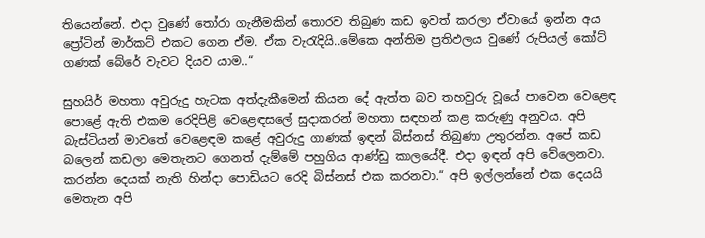තියෙන්නේ. එදා වුණේ තෝරා ගැනීමකින් තොරව තිබුණ කඩ ඉවත් කරලා ඒවායේ ඉන්න අය ප්‍රෝටින් මාර්කට් එකට ගෙන ඒම. ඒක වැරැදියි..මේකෙ අන්තිම ප්‍රතිඵලය වුණේ රුපියල් කෝට් ගණක් බේරේ වැවට දියව යාම..“

සුහයිර් මහතා අවුරුදු හැටක අත්දැකීමෙන් කියන දේ ඇත්ත බව තහවුරු වූයේ පාවෙන වෙළෙඳ පොළේ ඇති එකම රෙදිපිළි වෙළෙඳසලේ සුදාකරන් මහතා සඳහන් කළ කරුණු අනුවය. අපි බැස්ටියන් මාවතේ වෙළෙඳම කළේ අවුරුදු ගාණක් ඉඳන් බිස්නස් තිබුණා උතුරන්න. අපේ කඩ බලෙන් කඩලා මෙතැනට ගෙනත් දැම්මේ පහුගිය ආණ්ඩු කාලයේදී. එදා ඉඳන් අපි වේලෙනවා. කරන්න දෙයක් නැති හින්දා පොඩියට රෙදි බිස්නස් එක කරනවා.“ අපි ඉල්ලන්නේ එක දෙයයි මෙතැන අපි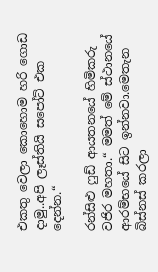එකතු වෙලා කොහොම හරි ගොඩ දාමු..අපි ලෑස්තියි සපෝට් එක දෙන්න.“

රන්සිළු ෆුඩ් ආයතනයේ හිමිකරු වජිර මහතා.“ මමත් මේ ස්ථානයේ ආරම්භයේ සිට ඉන්නවා.මෙතැන බිස්නස් කරලා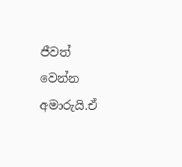ජීවත් වෙන්න අමාරුයි.ඒ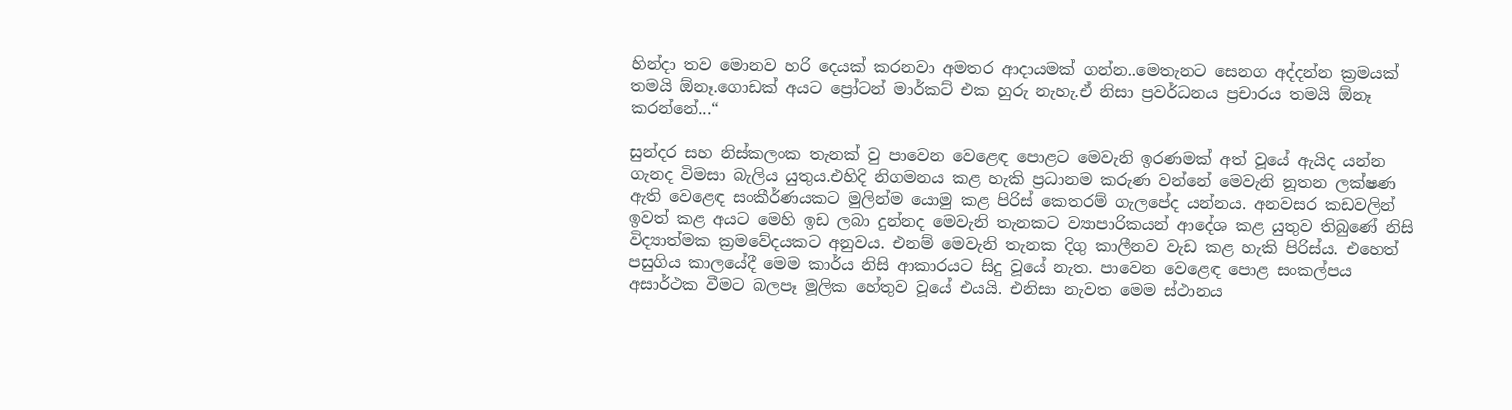හින්දා තව මොනව හරි දෙයක් කරනවා අමතර ආදායමක් ගන්න..මෙතැනට සෙනග අද්දන්න ක්‍රමයක් තමයි ඕනෑ.ගොඩක් අයට ප්‍රෝටන් මාර්කට් එක හුරු නැහැ.ඒ නිසා ප්‍රවර්ධනය ප්‍රචාරය තමයි ඕනෑ කරන්නේ...“

සුන්දර සහ නිස්කලංක තැනක් වු පාවෙන වෙළෙඳ පොළට මෙවැනි ඉරණමක් අත් වූයේ ඇයිද යන්න ගැනද විමසා බැලිය යුතුය.එහිදි නිගමනය කළ හැකි ප්‍රධානම කරුණ වන්නේ මෙවැනි නූතන ලක්ෂණ ඇති වෙළෙඳ සංකීර්ණයකට මුලින්ම යොමු කළ පිරිස් කෙතරම් ගැලපේද යන්නය. අනවසර කඩවලින් ඉවත් කළ අයට මෙහි ඉඩ ලබා දුන්නද මෙවැනි තැනකට ව්‍යාපාරිකයන් ආදේශ කළ යුතුව තිබුණේ නිසි විද්‍යාත්මක ක්‍රමවේදයකට අනුවය. එනම් මෙවැනි තැනක දිගු කාලීනව වැඩ කළ හැකි පිරිස්ය. එහෙත් පසුගිය කාලයේදී මෙම කාර්ය නිසි ආකාරයට සිදු වූයේ නැත. පාවෙන වෙළෙඳ පොළ සංකල්පය අසාර්ථක වීමට බලපෑ මූලික හේතුව වූයේ එයයි. එනිසා නැවත මෙම ස්ථානය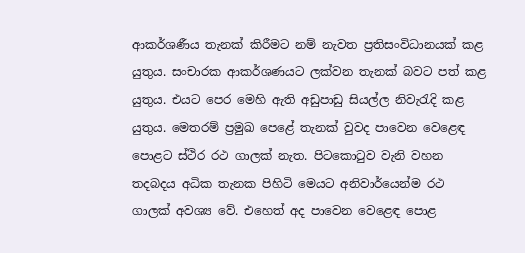ආකර්ශණීය තැනක් කිරීමට නම් නැවත ප්‍රතිසංවිධානයක් කළ යුතුය. සංචාරක ආකර්ශණයට ලක්වන තැනක් බවට පත් කළ යුතුය. එයට පෙර මෙහි ඇති අඩුපාඩු සියල්ල නිවැරැදි කළ යුතුය. මෙතරම් ප්‍රමුඛ පෙළේ තැනක් වුවද පාවෙන වෙළෙඳ පොළට ස්ථිර රථ ගාලක් නැත. පිටකොටුව වැනි වහන තදබදය අධික තැනක පිහිටි මෙයට අනිවාර්යෙන්ම රථ ගාලක් අවශ්‍ය වේ. එහෙත් අද පාවෙන වෙළෙඳ පොළ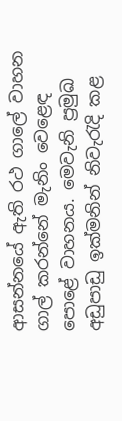ආසන්නයේ ඇති රථ ගාලේ වාහන ගාල් කරන්නේ මැනිං වෙළෙඳ පොළේ වාහනය. මෙවැනි ප්‍රමුඛ අඩුපාඩු ඉක්මනින් නිවැරැදි කළ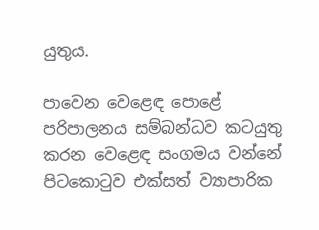යුතුය.

පාවෙන වෙළෙඳ පොළේ පරිපාලනය සම්බන්ධව කටයුතු කරන වෙළෙඳ සංගමය වන්නේ පිටකොටුව එක්සත් ව්‍යාපාරික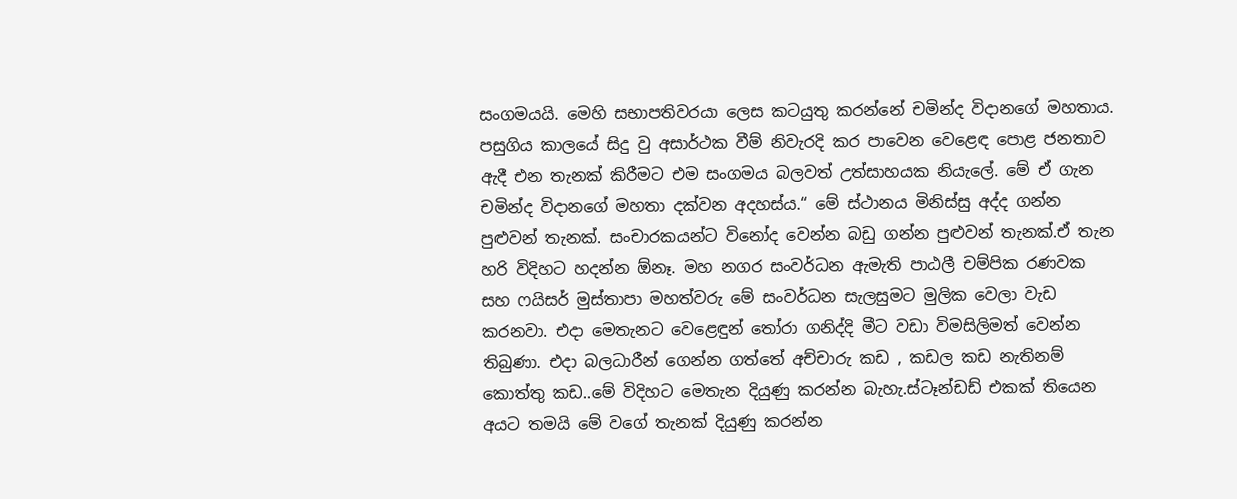සංගමයයි. මෙහි සභාපතිවරයා ලෙස කටයුතු කරන්නේ චමින්ද විදානගේ මහතාය. පසුගිය කාලයේ සිදු වු අසාර්ථක වීම් නිවැරදි කර පාවෙන වෙළෙඳ පොළ ජනතාව ඇදී එන තැනක් කිරීමට එම සංගමය බලවත් උත්සාහයක නියැලේ. මේ ඒ ගැන චමින්ද විදානගේ මහතා දක්වන අදහස්ය.“ මේ ස්ථානය මිනිස්සු අද්ද ගන්න පුළුවන් තැනක්. සංචාරකයන්ට විනෝද වෙන්න බඩු ගන්න පුළුවන් තැනක්.ඒ තැන හරි විදිහට හදන්න ඕනෑ. මහ නගර සංවර්ධන ඇමැති පාඨලී චම්පික රණවක සහ ෆයිසර් මුස්තාපා මහත්වරු මේ සංවර්ධන සැලසුමට මුලික වෙලා වැඩ කරනවා. එදා මෙතැනට වෙළෙඳුන් තෝරා ගනිද්දි මීට වඩා විමසිලිමත් වෙන්න තිබුණා. එදා බලධාරීන් ගෙන්න ගත්තේ අච්චාරු කඩ , කඩල කඩ නැතිනම් කොත්තු කඩ..මේ විදිහට මෙතැන දියුණු කරන්න බැහැ.ස්ටෑන්ඩඩ් එකක් තියෙන අයට තමයි මේ වගේ තැනක් දියුණු කරන්න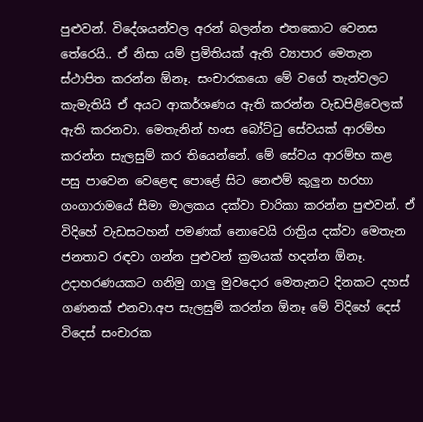පුළුවන්. විදේශයන්වල අරන් බලන්න එතකොට වෙනස තේරෙයි.. ඒ නිසා යම් ප්‍රමිතියක් ඇති ව්‍යාපාර මෙතැන ස්ථාපිත කරන්න ඕනෑ. සංචාරකයො මේ වගේ තැන්වලට කැමැතියි ඒ අයට ආකර්ශණය ඇති කරන්න වැඩපිළිවෙලක් ඇති කරනවා. මෙතැනින් හංස බෝට්ටු සේවයක් ආරම්භ කරන්න සැලසුම් කර තියෙන්නේ. මේ සේවය ආරම්භ කළ පසු පාවෙන වෙළෙඳ පොළේ සිට නෙළුම් කුලුන හරහා ගංගාරාමයේ සීමා මාලකය දක්වා චාරිකා කරන්න පුළුවන්. ඒ විදිහේ වැඩසටහන් පමණක් නොවෙයි රාත්‍රිය දක්වා මෙතැන ජනතාව රඳවා ගන්න පුළුවන් ක්‍රමයක් හදන්න ඕනෑ. උදාහරණයකට ගනිමු ගාලු මුවදොර මෙතැනට දිනකට දහස් ගණනක් එනවා.අප සැලසුම් කරන්න ඕනෑ මේ විදිහේ දෙස් විදෙස් සංචාරක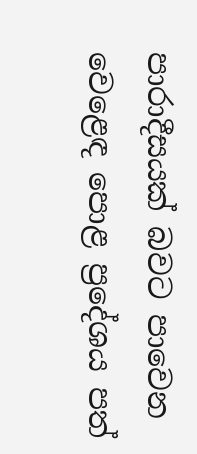පාරාදීසයක් බවට පාවෙන වෙළෙඳ පොළ ප්‍රදේශය පත්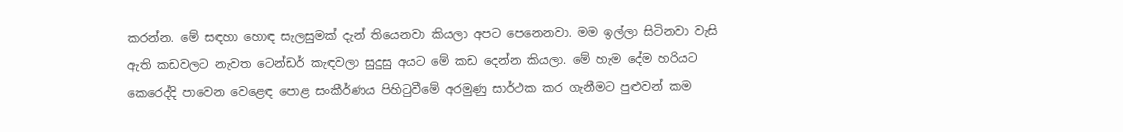කරන්න. මේ සඳහා හොඳ සැලසුමක් දැන් තියෙනවා කියලා අපට පෙනෙනවා. මම ඉල්ලා සිටිනවා වැසි ඇති කඩවලට නැවත ටෙන්ඩර් කැඳවලා සුදුසු අයට මේ කඩ දෙන්න කියලා. මේ හැම දේම හරියට කෙරෙද්දි පාවෙන වෙළෙඳ පොළ සංකීර්ණය පිහිටුවීමේ අරමුණු සාර්ථක කර ගැනීමට පුළුවන් කම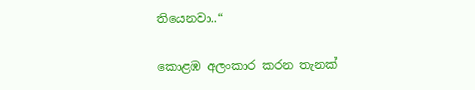තියෙනවා..“

කොළඹ අලංකාර කරන තැනක්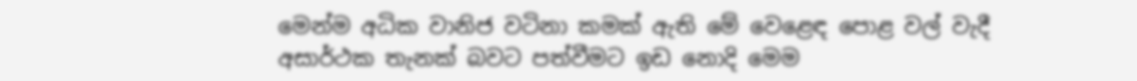මෙන්ම අධික වානිජ වටිනා කමක් ඇති මේ වෙළෙඳ පොළ වල් වැදී අසාර්ථක තැනක් බවට පත්වීමට ඉඩ නොදි මෙම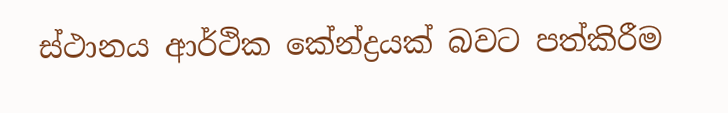ස්ථානය ආර්ථික කේන්ද්‍රයක් බවට පත්කිරීම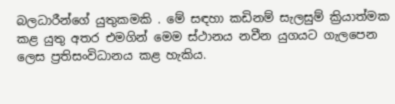බලධාරීන්ගේ යුතුකමකි . මේ සඳහා කඩිනම් සැලසුම් ක්‍රියාත්මක කළ යුතු අතර එමගින් මෙම ස්ථානය නවීන යුගයට ගැලපෙන ලෙස ප්‍රතිසංවිධානය කළ හැකිය.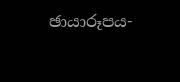ඡායාරූපය-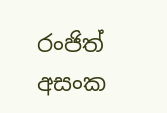රංජිත් අසංක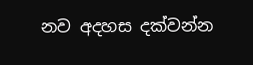නව අදහස දක්වන්න